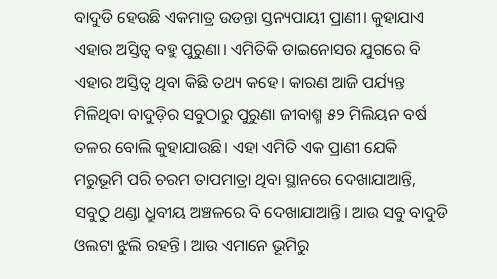ବାଦୁଡି ହେଉଛି ଏକମାତ୍ର ଉଡନ୍ତା ସ୍ତନ୍ୟପାୟୀ ପ୍ରାଣୀ। କୁହାଯାଏ ଏହାର ଅସ୍ତିତ୍ୱ ବହୁ ପୁରୁଣା। ଏମିତିକି ଡାଇନୋସର ଯୁଗରେ ବି ଏହାର ଅସ୍ତିତ୍ୱ ଥିବା କିଛି ତଥ୍ୟ କହେ। କାରଣ ଆଜି ପର୍ଯ୍ୟନ୍ତ ମିଳିଥିବା ବାଦୁଡ଼ିର ସବୁଠାରୁ ପୁରୁଣା ଜୀବାଶ୍ମ ୫୨ ମିଲିୟନ ବର୍ଷ ତଳର ବୋଲି କୁହାଯାଉଛି। ଏହା ଏମିତି ଏକ ପ୍ରାଣୀ ଯେକି ମରୁଭୂମି ପରି ଚରମ ତାପମାତ୍ରା ଥିବା ସ୍ଥାନରେ ଦେଖାଯାଆନ୍ତି, ସବୁଠୁ ଥଣ୍ଡା ଧ୍ରୁବୀୟ ଅଞ୍ଚଳରେ ବି ଦେଖାଯାଆନ୍ତି। ଆଉ ସବୁ ବାଦୁଡି ଓଲଟା ଝୁଲି ରହନ୍ତି। ଆଉ ଏମାନେ ଭୂମିରୁ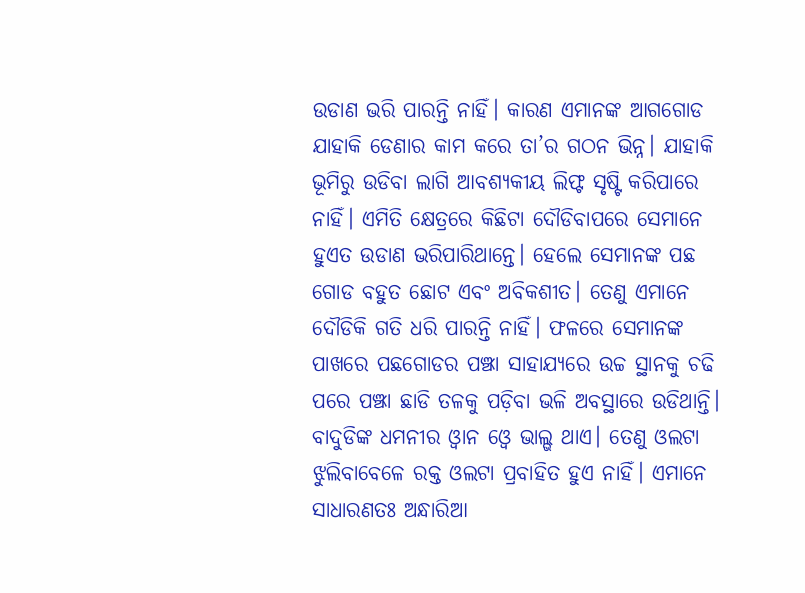ଉଡାଣ ଭରି ପାରନ୍ତି ନାହିଁ। କାରଣ ଏମାନଙ୍କ ଆଗଗୋଡ ଯାହାକି ଡେଣାର କାମ କରେ ତା’ର ଗଠନ ଭିନ୍ନ। ଯାହାକି ଭୂମିରୁ ଉଡିବା ଲାଗି ଆବଶ୍ୟକୀୟ ଲିଫ୍ଟ ସୃଷ୍ଟି କରିପାରେ ନାହିଁ। ଏମିତି କ୍ଷେତ୍ରରେ କିଛିଟା ଦୌଡିବାପରେ ସେମାନେ ହୁଏତ ଉଡାଣ ଭରିପାରିଥାନ୍ତେ। ହେଲେ ସେମାନଙ୍କ ପଛ ଗୋଡ ବହୁତ ଛୋଟ ଏବଂ ଅବିକଶୀତ। ତେଣୁ ଏମାନେ ଦୌଡିକି ଗତି ଧରି ପାରନ୍ତି ନାହିଁ। ଫଳରେ ସେମାନଙ୍କ ପାଖରେ ପଛଗୋଡର ପଞ୍ଝା ସାହାଯ୍ୟରେ ଉଚ୍ଚ ସ୍ଥାନକୁ ଚଢି ପରେ ପଞ୍ଝା ଛାଡି ତଳକୁ ପଡ଼ିବା ଭଳି ଅବସ୍ଥାରେ ଉଡିଥାନ୍ତି। ବାଦୁଡିଙ୍କ ଧମନୀର ଓ୍ବାନ ଓ୍ବେ ଭାଲ୍ଭ ଥାଏ। ତେଣୁ ଓଲଟା ଝୁଲିବାବେଳେ ରକ୍ତ ଓଲଟା ପ୍ରବାହିତ ହୁଏ ନାହିଁ। ଏମାନେ ସାଧାରଣତଃ ଅନ୍ଧାରିଆ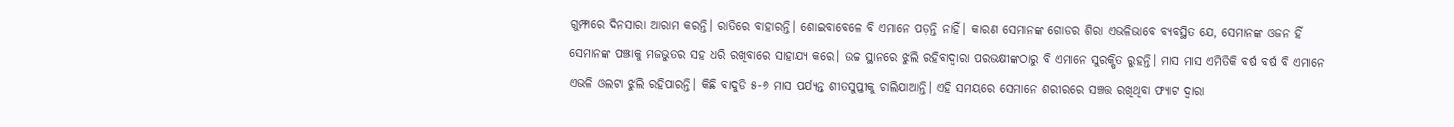ଗୁମ୍ଫାରେ ଦିନସାରା ଆରାମ କରନ୍ତି। ରାତିରେ ବାହାରନ୍ତି। ଶୋଇବାବେଳେ ବି ଏମାନେ ପଡ଼ନ୍ତି ନାହିଁ। କାରଣ ସେମାନଙ୍କ ଗୋଡର ଶିରା ଏଭଳିଭାବେ ବ୍ୟବସ୍ଥିତ ଯେ, ସେମାନଙ୍କ ଓଜନ ହିଁ ସେମାନଙ୍କ ପଞ୍ଝାକୁ ମଜଭୁତର ସହ ଧରି ରଖିବାରେ ସାହାଯ୍ୟ କରେ। ଉଚ୍ଚ ସ୍ଥାନରେ ଝୁଲି ରହିବାଦ୍ୱାରା ପରଭକ୍ଷୀଙ୍କଠାରୁ ବି ଏମାନେ ସୁରକ୍ଷିତ ରୁହନ୍ତି। ମାସ ମାସ ଏମିତିକି ବର୍ଷ ବର୍ଷ ବି ଏମାନେ ଏଭଳି ଓଲଟା ଝୁଲି ରହିପାରନ୍ତି। କିଛି ବାଦୁଡି ୫-୬ ମାସ ପର୍ଯ୍ୟନ୍ତ ଶୀତସୁପ୍ତୀକୁ ଚାଲିଯାଆନ୍ତି। ଏହି ସମୟରେ ସେମାନେ ଶରୀରରେ ସଞ୍ଚତ୍ତ ରଖିଥିବା ଫ୍ୟାଟ ଦ୍ୱାରା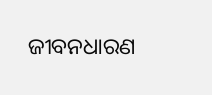ଜୀବନଧାରଣ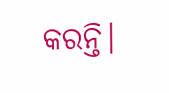କରନ୍ତି।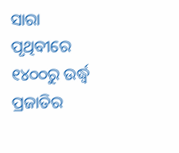ସାରା ପୃଥିବୀରେ ୧୪୦୦ରୁ ଉର୍ଦ୍ଧ୍ୱ ପ୍ରଜାତିର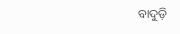ବାଦୁଡ଼ି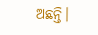ଅଛନ୍ତି।